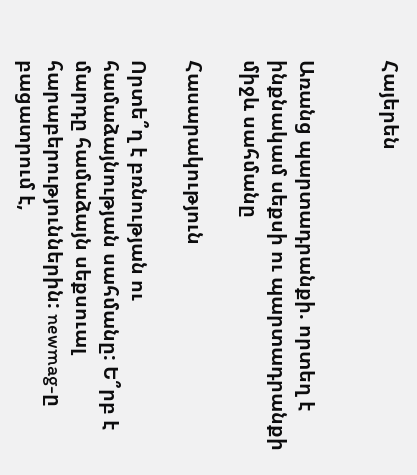Հայերեն


Առանց պարտադրանքի. որտեղ է ինքնակամ սեքսի ու պարտադրանքի միջև սահմանը

Հասարակություն

Որտե՞ղ է բռնության ու համաձայնության սահմանը: Ե՞րբ է մարդը համաձայն սեքսուալ հարաբերություններին: newmag-ը բացատրում է,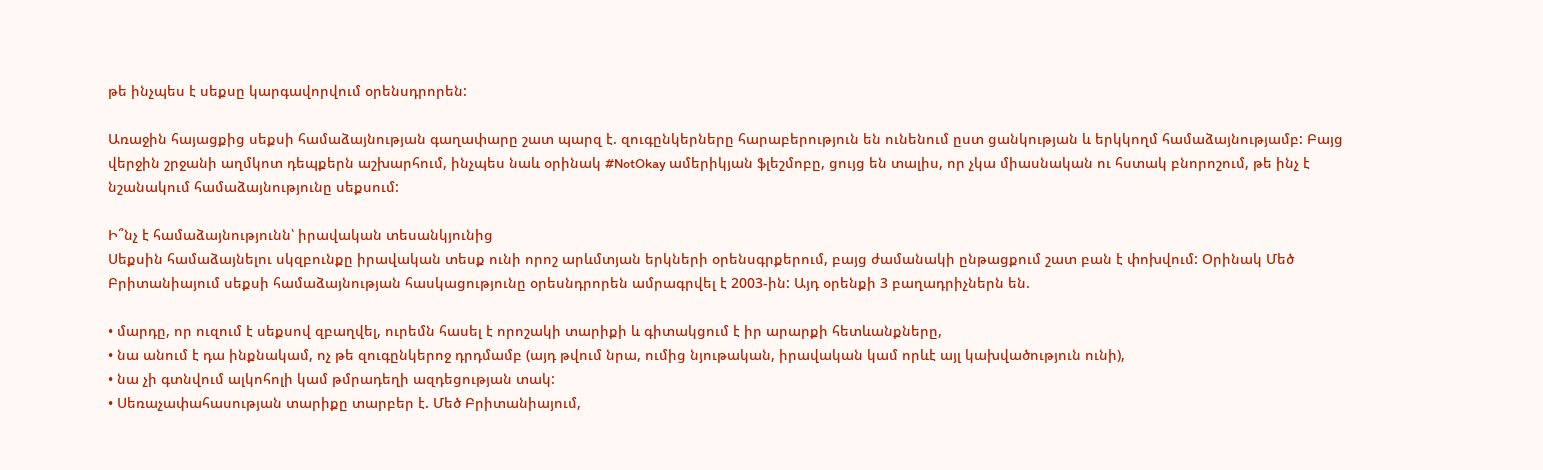թե ինչպես է սեքսը կարգավորվում օրենսդրորեն:

Առաջին հայացքից սեքսի համաձայնության գաղափարը շատ պարզ է. զուգընկերները հարաբերություն են ունենում ըստ ցանկության և երկկողմ համաձայնությամբ: Բայց վերջին շրջանի աղմկոտ դեպքերն աշխարհում, ինչպես նաև օրինակ #NotOkay ամերիկյան ֆլեշմոբը, ցույց են տալիս, որ չկա միասնական ու հստակ բնորոշում, թե ինչ է նշանակում համաձայնությունը սեքսում:

Ի՞նչ է համաձայնությունն՝ իրավական տեսանկյունից
Սեքսին համաձայնելու սկզբունքը իրավական տեսք ունի որոշ արևմտյան երկների օրենսգրքերում, բայց ժամանակի ընթացքում շատ բան է փոխվում: Օրինակ Մեծ Բրիտանիայում սեքսի համաձայնության հասկացությունը օրեսնդրորեն ամրագրվել է 2003-ին: Այդ օրենքի 3 բաղադրիչներն են.

• մարդը, որ ուզում է սեքսով զբաղվել, ուրեմն հասել է որոշակի տարիքի և գիտակցում է իր արարքի հետևանքները,
• նա անում է դա ինքնակամ, ոչ թե զուգընկերոջ դրդմամբ (այդ թվում նրա, ումից նյութական, իրավական կամ որևէ այլ կախվածություն ունի),
• նա չի գտնվում ալկոհոլի կամ թմրադեղի ազդեցության տակ:
• Սեռաչափահասության տարիքը տարբեր է. Մեծ Բրիտանիայում,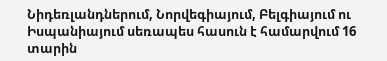Նիդեռլանդներում, Նորվեգիայում, Բելգիայում ու Իսպանիայում սեռապես հասուն է համարվում 16 տարին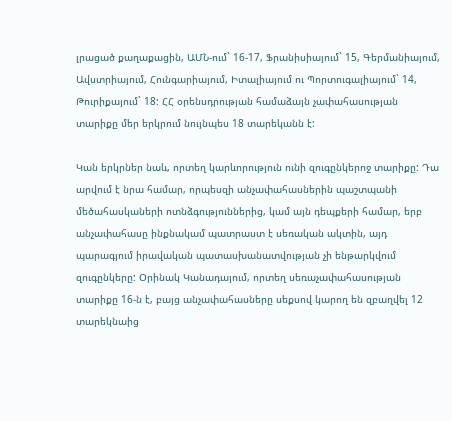լրացած քաղաքացին, ԱՄՆ-ում` 16-17, Ֆրանիսիայում` 15, Գերմանիայում, Ավստրիայում, Հունգարիայում, Իտալիայում ու Պորտուգալիայում` 14, Թուրիքայում` 18: ՀՀ օրենսդրության համաձայն չափահասության տարիքը մեր երկրում նույնպես 18 տարեկանն է:

Կան երկրներ նաև, որտեղ կարևորություն ունի զուգընկերոջ տարիքը: Դա արվում է նրա համար, որպեսզի անչափահասներին պաշտպանի մեծահասկաների ոտնձգություններից, կամ այն դեպքերի համար, երբ անչափահասը ինքնակամ պատրաստ է սեռական ակտին, այդ պարագյում իրավական պատասխանատվության չի ենթարկվում զուգընկերը: Օրինակ Կանադայում, որտեղ սեռաչափահասության տարիքը 16-ն է, բայց անչափահասները սեքսով կարող են զբաղվել 12 տարեկնաից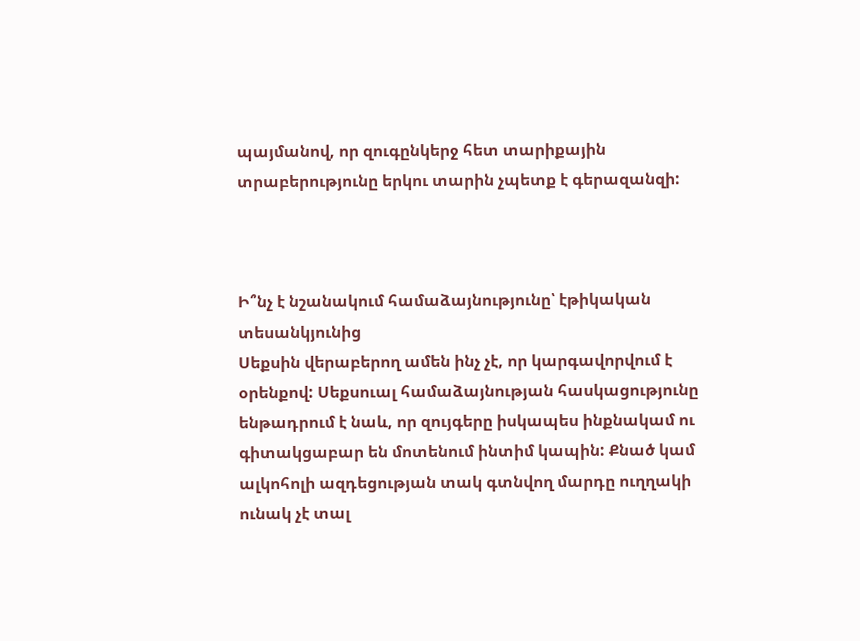պայմանով, որ զուգընկերջ հետ տարիքային տրաբերությունը երկու տարին չպետք է գերազանզի:



Ի՞նչ է նշանակում համաձայնությունը՝ էթիկական տեսանկյունից
Սեքսին վերաբերող ամեն ինչ չէ, որ կարգավորվում է օրենքով: Սեքսուալ համաձայնության հասկացությունը ենթադրում է նաև, որ զույգերը իսկապես ինքնակամ ու գիտակցաբար են մոտենում ինտիմ կապին: Քնած կամ ալկոհոլի ազդեցության տակ գտնվող մարդը ուղղակի ունակ չէ տալ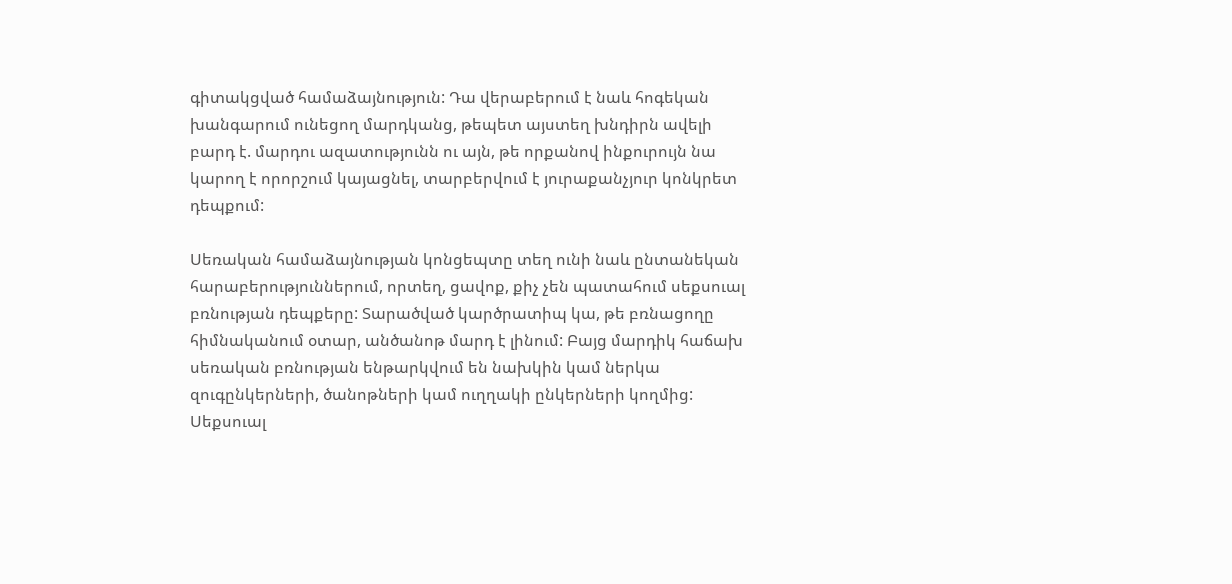գիտակցված համաձայնություն: Դա վերաբերում է նաև հոգեկան խանգարում ունեցող մարդկանց, թեպետ այստեղ խնդիրն ավելի բարդ է. մարդու ազատությունն ու այն, թե որքանով ինքուրույն նա կարող է որորշում կայացնել, տարբերվում է յուրաքանչյուր կոնկրետ դեպքում:

Սեռական համաձայնության կոնցեպտը տեղ ունի նաև ընտանեկան հարաբերություններում, որտեղ, ցավոք, քիչ չեն պատահում սեքսուալ բռնության դեպքերը: Տարածված կարծրատիպ կա, թե բռնացողը հիմնականում օտար, անծանոթ մարդ է լինում: Բայց մարդիկ հաճախ սեռական բռնության ենթարկվում են նախկին կամ ներկա զուգընկերների, ծանոթների կամ ուղղակի ընկերների կողմից: Սեքսուալ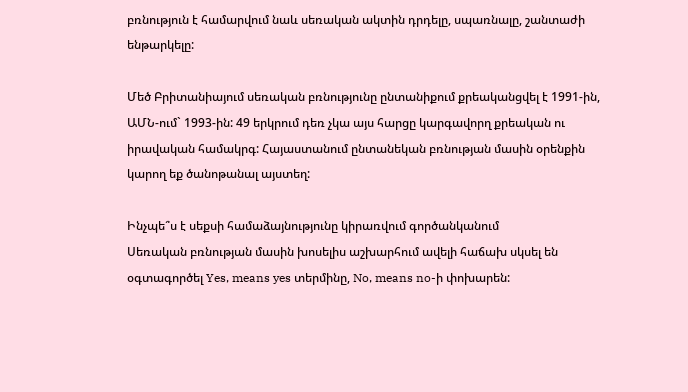բռնություն է համարվում նաև սեռական ակտին դրդելը, սպառնալը, շանտաժի ենթարկելը:

Մեծ Բրիտանիայում սեռական բռնությունը ընտանիքում քրեականցվել է 1991-ին, ԱՄՆ-ում` 1993-ին: 49 երկրում դեռ չկա այս հարցը կարգավորղ քրեական ու իրավական համակրգ: Հայաստանում ընտանեկան բռնության մասին օրենքին կարող եք ծանոթանալ այստեղ:

Ինչպե՞ս է սեքսի համաձայնությունը կիրառվում գործանկանում
Սեռական բռնության մասին խոսելիս աշխարհում ավելի հաճախ սկսել են օգտագործել Yes, means yes տերմինը, No, means no-ի փոխարեն: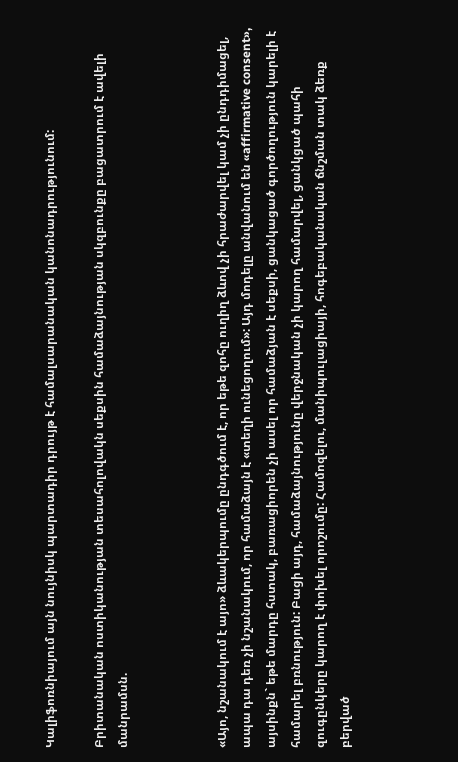Կալիֆոռնիայում այն նույնիսկ պարտադիր դրույթ է համալսարանական կանոնադրությունում:

Բրիտանական ոստիկանության տեսահոլովակն սեքսին համաձայնության սկզբունքը բացատրում է ավելի մանրամսն.



«Այո, նշանակում է այո» ձևակերպումը ընդգծում է, որ եթե զոհը ուղիղ ձևով չի հրաժարվել կամ չի ընդդիմացել, ապա դա դեռ չի նշանակում, որ համաձայն է «տեղի ունեցողում»: Այդ մոդելը անվանում են «affirmative consent», այսինքն` եթե մարդը հստակ, բառացիորեն չի ասել որ համաձյան է սեքսի, ցանկացած գործողություն կարելի է համարել բռնություն: Բացի այդ, համաձայնությունը վերջնական չի կարող համարվել, ցանկցած պահի զուգընկերը կարող է փոխել որոշումը: Համոզելու, մանիպուլացիայի, հոգեբականական ճնշման տակ ձեռք բերված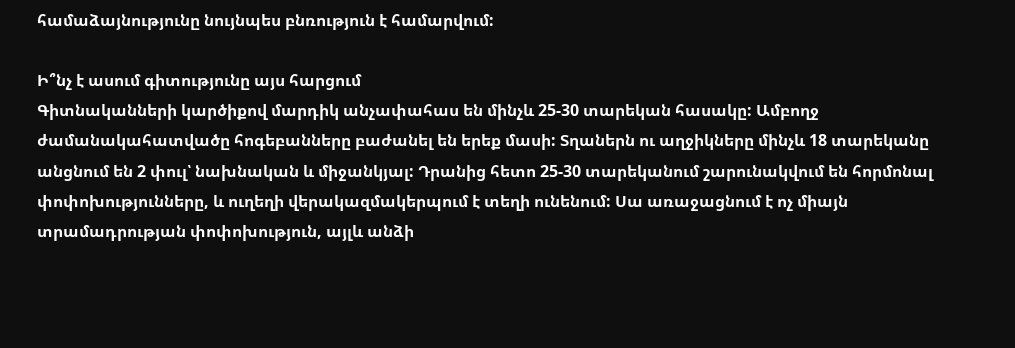համաձայնությունը նույնպես բնռություն է համարվում:

Ի՞նչ է ասում գիտությունը այս հարցում
Գիտնականների կարծիքով մարդիկ անչափահաս են մինչև 25-30 տարեկան հասակը: Ամբողջ ժամանակահատվածը հոգեբանները բաժանել են երեք մասի: Տղաներն ու աղջիկները մինչև 18 տարեկանը անցնում են 2 փուլ՝ նախնական և միջանկյալ: Դրանից հետո 25-30 տարեկանում շարունակվում են հորմոնալ փոփոխությունները, և ուղեղի վերակազմակերպում է տեղի ունենում: Սա առաջացնում է ոչ միայն տրամադրության փոփոխություն, այլև անձի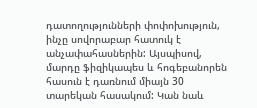դատողությունների փոփոխություն, ինչը սովորաբար հատուկ է անչափահասներին: Այսպիսով, մարդը ֆիզիկապես և հոգեբանորեն հասուն է դառնում միայն 30 տարեկան հասակում: Կան նաև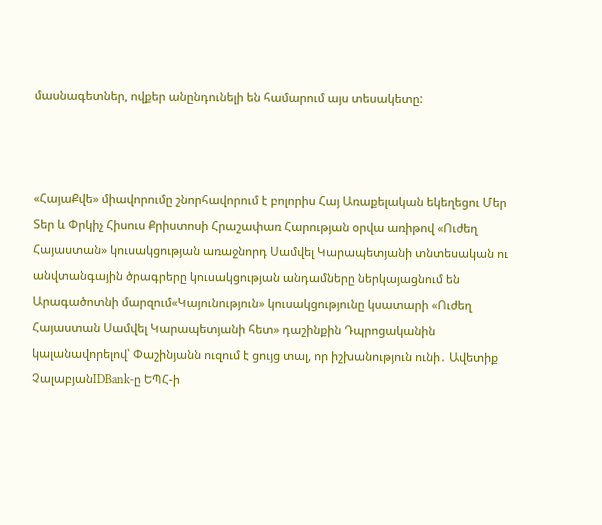մասնագետներ, ովքեր անընդունելի են համարում այս տեսակետը:



«ՀայաՔվե» միավորումը շնորհավորում է բոլորիս Հայ Առաքելական եկեղեցու Մեր Տեր և Փրկիչ Հիսուս Քրիստոսի Հրաշափառ Հարության օրվա առիթով «Ուժեղ Հայաստան» կուսակցության առաջնորդ Սամվել Կարապետյանի տնտեսական ու անվտանգային ծրագրերը կուսակցության անդամները ներկայացնում են Արագածոտնի մարզում«Կայունություն» կուսակցությունը կսատարի «Ուժեղ Հայաստան Սամվել Կարապետյանի հետ» դաշինքին Դպրոցականին կալանավորելով՝ Փաշինյանն ուզում է ցույց տալ, որ իշխանություն ունի․ Ավետիք ՉալաբյանIDBank-ը ԵՊՀ-ի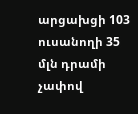արցախցի 103 ուսանողի 35 մլն դրամի չափով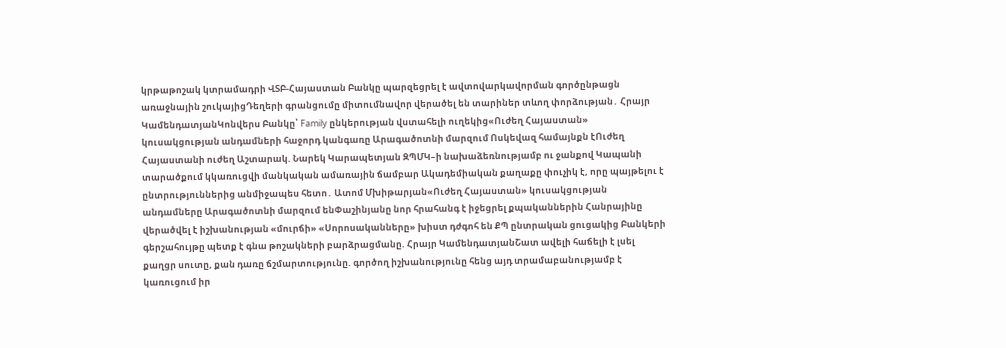կրթաթոշակ կտրամադրի ՎՏԲ-Հայաստան Բանկը պարզեցրել է ավտովարկավորման գործընթացն առաջնային շուկայիցԴեղերի գրանցումը միտումնավոր վերածել են տարիներ տևող փորձության․ Հրայր ԿամենդատյանԿոնվերս Բանկը՝ Family ընկերության վստահելի ուղեկից«Ուժեղ Հայաստան» կուսակցության անդամների հաջորդ կանգառը Արագածոտնի մարզում Ոսկեվազ համայնքն էՈւժեղ Հայաստանի ուժեղ Աշտարակ. Նարեկ Կարապետյան ԶՊՄԿ–ի նախաձեռնությամբ ու ջանքով Կապանի տարածքում կկառուցվի մանկական ամառային ճամբար Ակադեմիական քաղաքը փուչիկ է, որը պայթելու է ընտրություններից անմիջապես հետո․ Ատոմ Մխիթարյան«Ուժեղ Հայաստան» կուսակցության անդամները Արագածոտնի մարզում ենՓաշինյանը նոր հրահանգ է իջեցրել քպականներին Հանրայինը վերածվել է իշխանության «մուրճի» «Սորոսականները» խիստ դժգոհ են ՔՊ ընտրական ցուցակից Բանկերի գերշահույթը պետք է գնա թոշակների բարձրացմանը. Հրայր ԿամենդատյանՇատ ավելի հաճելի է լսել քաղցր սուտը, քան դառը ճշմարտությունը. գործող իշխանությունը հենց այդ տրամաբանությամբ է կառուցում իր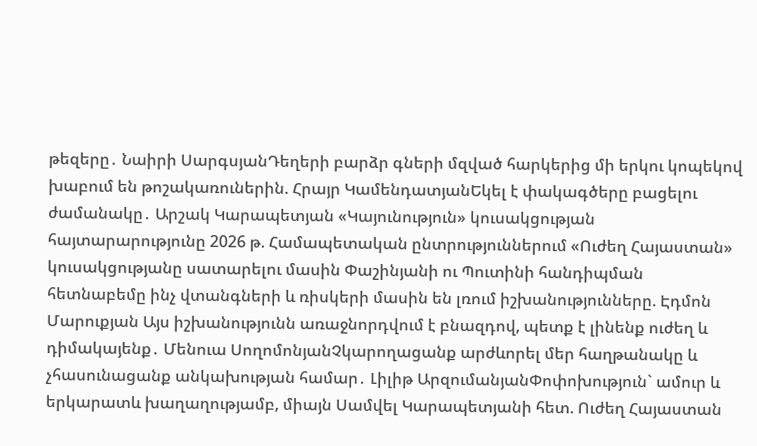թեզերը․ Նաիրի ՍարգսյանԴեղերի բարձր գների մզված հարկերից մի երկու կոպեկով խաբում են թոշակառուներին. Հրայր ԿամենդատյանԵկել է փակագծերը բացելու ժամանակը․ Արշակ Կարապետյան «Կայունություն» կուսակցության հայտարարությունը 2026 թ. Համապետական ընտրություններում «Ուժեղ Հայաստան» կուսակցությանը սատարելու մասին Փաշինյանի ու Պուտինի հանդիպման հետնաբեմը ինչ վտանգների և ռիսկերի մասին են լռում իշխանությունները. Էդմոն Մարուքյան Այս իշխանությունն առաջնորդվում է բնազդով, պետք է լինենք ուժեղ և դիմակայենք․ Մենուա ՍողոմոնյանՉկարողացանք արժևորել մեր հաղթանակը և չհասունացանք անկախության համար․ Լիլիթ ԱրզումանյանՓոփոխություն` ամուր և երկարատև խաղաղությամբ, միայն Սամվել Կարապետյանի հետ. Ուժեղ Հայաստան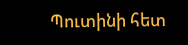Պուտինի հետ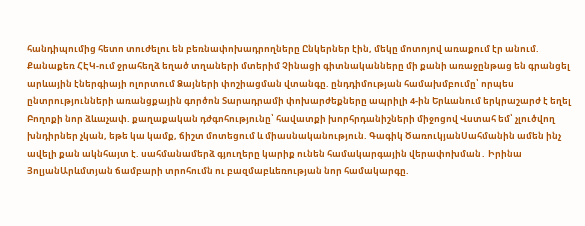հանդիպումից հետո տուժելու են բեռնափոխադրողները Ընկերներ էին, մեկը մոտոյով առաքում էր անում. Քանաքեռ ՀԷԿ-ում ջրահեղձ եղած տղաների մտերիմ Չինացի գիտնականները մի քանի առաջընթաց են գրանցել արևային էներգիայի ոլորտում Ձայների փոշիացման վտանգը. ընդդիմության համախմբումը՝ որպես ընտրությունների առանցքային գործոն Տարադրամի փոխարժեքները ապրիլի 4-ին Երևանում երկրաշարժ է եղել Բողոքի նոր ձևաչափ. քաղաքական դժգոհությունը՝ հավատքի խորհրդանիշների միջոցով Վստահ եմ՝ չլուծվող խնդիրներ չկան, եթե կա կամք, ճիշտ մոտեցում և միասնականություն. Գագիկ ԾառուկյանՍահմանին ամեն ինչ ավելի քան ակնհայտ է. սահմանամերձ գյուղերը կարիք ունեն համակարգային վերափոխման․ Իրինա ՅոլյանԱրևմտյան ճամբարի տրոհումն ու բազմաբևեռության նոր համակարգը.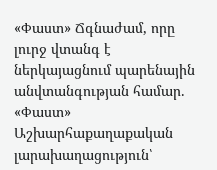«Փաստ» Ճգնաժամ, որը լուրջ վտանգ է ներկայացնում պարենային անվտանգության համար. «Փաստ» Աշխարհաքաղաքական լարախաղացություն՝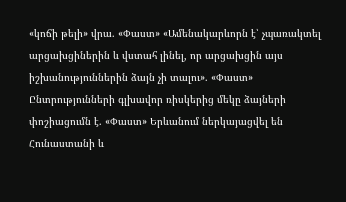«կոճի թելի» վրա. «Փաստ» «Ամենակարևորն է՝ չպառակտել արցախցիներին և վստահ լինել, որ արցախցին այս իշխանություններին ձայն չի տալու». «Փաստ» Ընտրությունների գլխավոր ռիսկերից մեկը ձայների փոշիացումն է. «Փաստ» Երևանում ներկայացվել են Հունաստանի և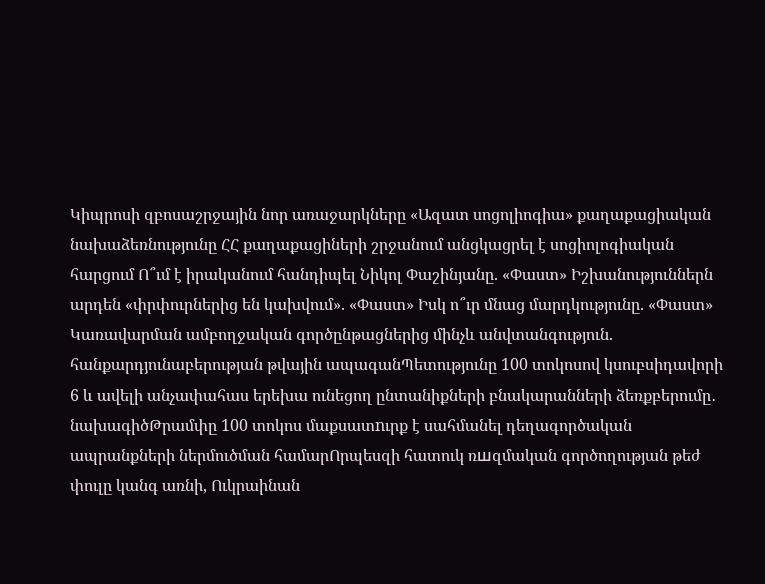Կիպրոսի զբոսաշրջային նոր առաջարկները «Ազատ սոցոլիոգիա» քաղաքացիական նախաձեռնությունը ՀՀ քաղաքացիների շրջանում անցկացրել է սոցիոլոգիական հարցում Ո՞ւմ է իրականում հանդիպել Նիկոլ Փաշինյանը. «Փաստ» Իշխանություններն արդեն «փրփուրներից են կախվում». «Փաստ» Իսկ ո՞ւր մնաց մարդկությունը. «Փաստ» Կառավարման ամբողջական գործընթացներից մինչև անվտանգություն. հանքարդյունաբերության թվային ապագանՊետությունը 100 տոկոսով կսուբսիդավորի 6 և ավելի անչափահաս երեխա ունեցող ընտանիքների բնակարանների ձեռքբերումը․ նախագիծԹրամփը 100 տոկոս մաքսատnւրք է սահմանել դեղագործական ապրանքների ներմուծման համարՈրպեսզի հատուկ ռшզմական գործողության թեժ փուլը կանգ առնի, Ուկրաինան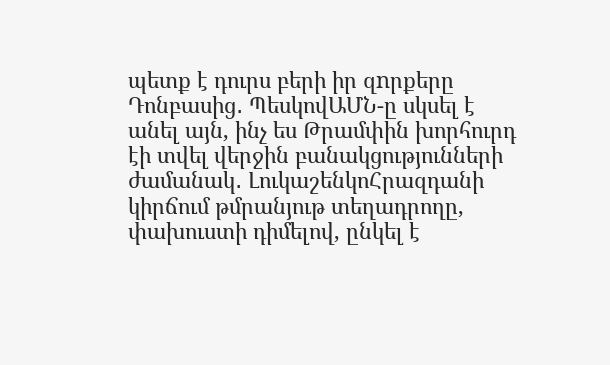պետք է դուրս բերի իր զnրքերը Դոնբասից․ ՊեսկովԱՄՆ-ը սկսել է անել այն, ինչ ես Թրամփին խորհուրդ էի տվել վերջին բանակցությունների ժամանակ․ ԼուկաշենկոՀրազդանի կիրճում թմրանյութ տեղադրողը, փախուստի դիմելով, ընկել է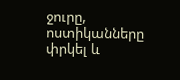ջուրը, ոստիկանները փրկել և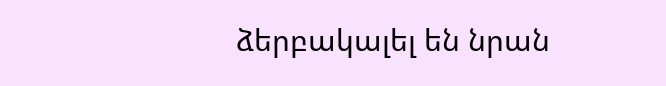ձերբակալել են նրան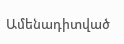Ամենադիտված